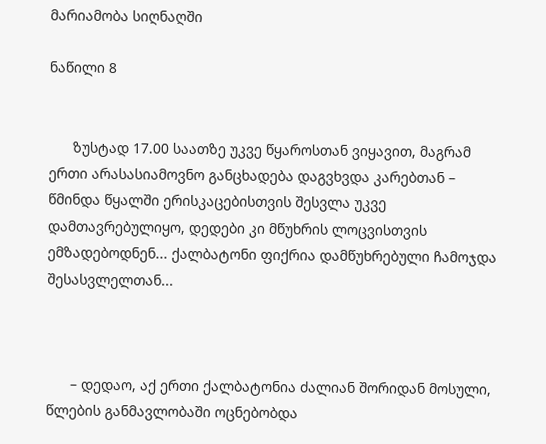მარიამობა სიღნაღში

ნაწილი 8


      ზუსტად 17.00 საათზე უკვე წყაროსთან ვიყავით, მაგრამ ერთი არასასიამოვნო განცხადება დაგვხვდა კარებთან – წმინდა წყალში ერისკაცებისთვის შესვლა უკვე დამთავრებულიყო, დედები კი მწუხრის ლოცვისთვის ემზადებოდნენ... ქალბატონი ფიქრია დამწუხრებული ჩამოჯდა შესასვლელთან...



      – დედაო, აქ ერთი ქალბატონია ძალიან შორიდან მოსული, წლების განმავლობაში ოცნებობდა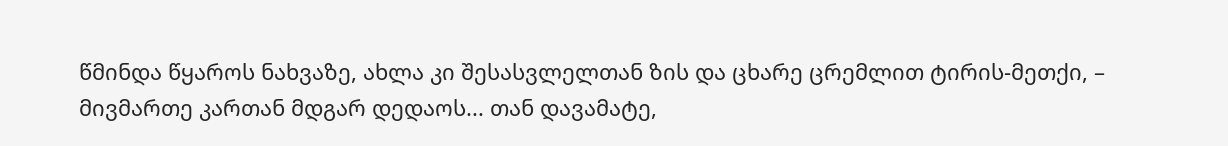წმინდა წყაროს ნახვაზე, ახლა კი შესასვლელთან ზის და ცხარე ცრემლით ტირის-მეთქი, – მივმართე კართან მდგარ დედაოს... თან დავამატე,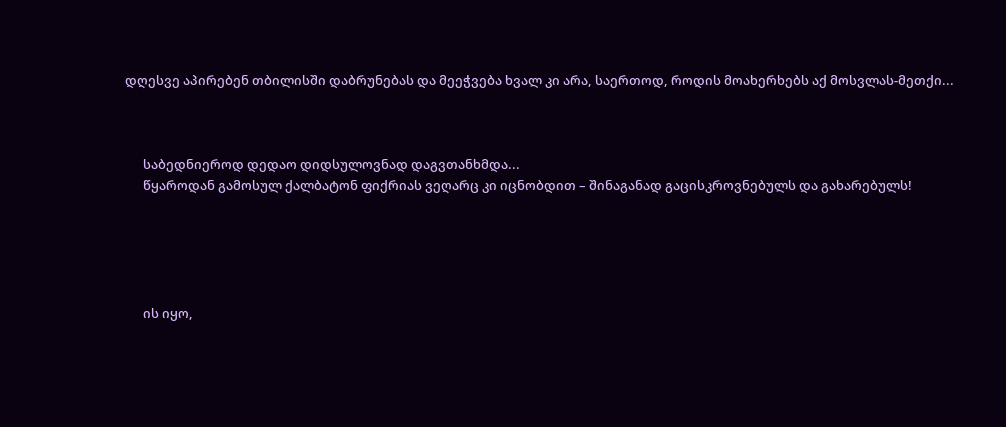დღესვე აპირებენ თბილისში დაბრუნებას და მეეჭვება ხვალ კი არა, საერთოდ, როდის მოახერხებს აქ მოსვლას-მეთქი...



      საბედნიეროდ დედაო დიდსულოვნად დაგვთანხმდა...
      წყაროდან გამოსულ ქალბატონ ფიქრიას ვეღარც კი იცნობდით – შინაგანად გაცისკროვნებულს და გახარებულს!





      ის იყო,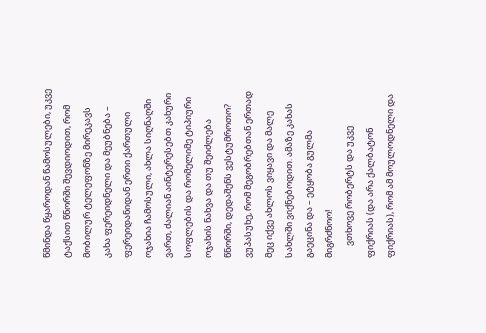წმინდა წყაროდან წამოსულები, უკვე ტაქსით წნორში შევდიოდით, რომ მობილურ ტელეფონზე მირეკავს კახა ფერეიდნელი და მეუბნება – ფერეიდანიდან ერთი ქართული ოჯახია ჩამოსული, ახლა სიღნაღში ვართ, ძალიან აინტერესებთ კახური სოფლების და რომელიმე ტიპიური ოჯახის ნახვა და თუ შეიძლება წნორში, დედაშენს ვესტუმროთო? ვუპასუხე, რომ მეგობრებთან ერთად მეც იქვე ახლოს ვიყავი და მალე სახლში ვიქნებოდით. ამაზე კახას გაეცინა და – ეტყობა გულმა მიგრძნოო!
      ვთხოვე რობერტს და უკვე ფიქრიას (და არა ქალბატონ ფიქრიას), რომ ამ მოულოდნელი და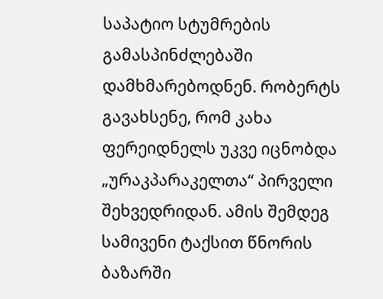საპატიო სტუმრების გამასპინძლებაში დამხმარებოდნენ. რობერტს გავახსენე, რომ კახა ფერეიდნელს უკვე იცნობდა „ურაკპარაკელთა“ პირველი შეხვედრიდან. ამის შემდეგ სამივენი ტაქსით წნორის ბაზარში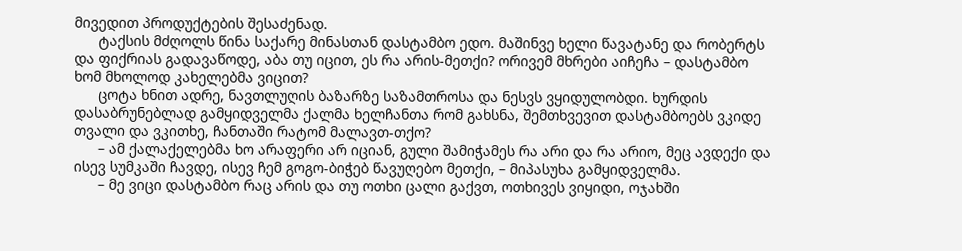მივედით პროდუქტების შესაძენად.
      ტაქსის მძღოლს წინა საქარე მინასთან დასტამბო ედო. მაშინვე ხელი წავატანე და რობერტს და ფიქრიას გადავაწოდე, აბა თუ იცით, ეს რა არის-მეთქი? ორივემ მხრები აიჩეჩა – დასტამბო ხომ მხოლოდ კახელებმა ვიცით?
      ცოტა ხნით ადრე, ნავთლუღის ბაზარზე საზამთროსა და ნესვს ვყიდულობდი. ხურდის დასაბრუნებლად გამყიდველმა ქალმა ხელჩანთა რომ გახსნა, შემთხვევით დასტამბოებს ვკიდე თვალი და ვკითხე, ჩანთაში რატომ მალავთ-თქო?
      – ამ ქალაქელებმა ხო არაფერი არ იციან, გული შამიჭამეს რა არი და რა არიო, მეც ავდექი და ისევ სუმკაში ჩავდე, ისევ ჩემ გოგო-ბიჭებ წავუღებო მეთქი, – მიპასუხა გამყიდველმა.
      – მე ვიცი დასტამბო რაც არის და თუ ოთხი ცალი გაქვთ, ოთხივეს ვიყიდი, ოჯახში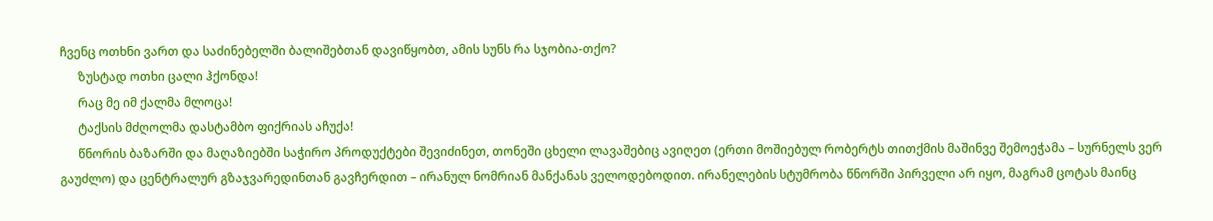ჩვენც ოთხნი ვართ და საძინებელში ბალიშებთან დავიწყობთ, ამის სუნს რა სჯობია-თქო?
      ზუსტად ოთხი ცალი ჰქონდა!
      რაც მე იმ ქალმა მლოცა!
      ტაქსის მძღოლმა დასტამბო ფიქრიას აჩუქა!
      წნორის ბაზარში და მაღაზიებში საჭირო პროდუქტები შევიძინეთ, თონეში ცხელი ლავაშებიც ავიღეთ (ერთი მოშიებულ რობერტს თითქმის მაშინვე შემოეჭამა – სურნელს ვერ გაუძლო) და ცენტრალურ გზაჯვარედინთან გავჩერდით – ირანულ ნომრიან მანქანას ველოდებოდით. ირანელების სტუმრობა წნორში პირველი არ იყო, მაგრამ ცოტას მაინც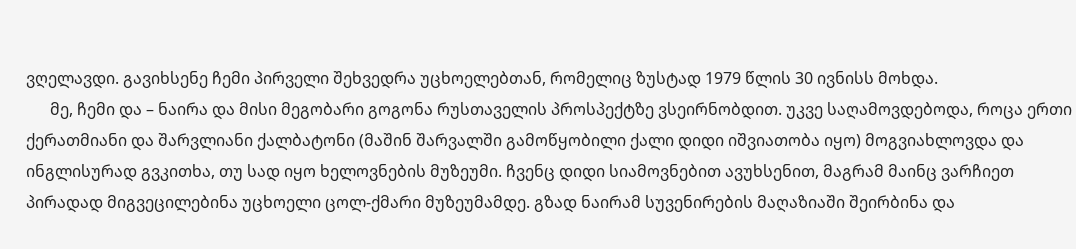ვღელავდი. გავიხსენე ჩემი პირველი შეხვედრა უცხოელებთან, რომელიც ზუსტად 1979 წლის 30 ივნისს მოხდა.
      მე, ჩემი და – ნაირა და მისი მეგობარი გოგონა რუსთაველის პროსპექტზე ვსეირნობდით. უკვე საღამოვდებოდა, როცა ერთი ქერათმიანი და შარვლიანი ქალბატონი (მაშინ შარვალში გამოწყობილი ქალი დიდი იშვიათობა იყო) მოგვიახლოვდა და ინგლისურად გვკითხა, თუ სად იყო ხელოვნების მუზეუმი. ჩვენც დიდი სიამოვნებით ავუხსენით, მაგრამ მაინც ვარჩიეთ პირადად მიგვეცილებინა უცხოელი ცოლ-ქმარი მუზეუმამდე. გზად ნაირამ სუვენირების მაღაზიაში შეირბინა და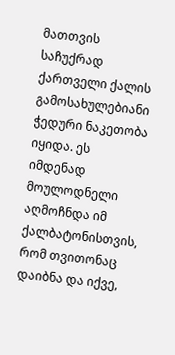მათთვის საჩუქრად ქართველი ქალის გამოსახულებიანი ჭედური ნაკეთობა იყიდა. ეს იმდენად მოულოდნელი აღმოჩნდა იმ ქალბატონისთვის, რომ თვითონაც დაიბნა და იქვე,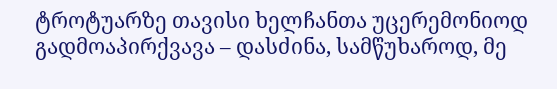ტროტუარზე თავისი ხელჩანთა უცერემონიოდ გადმოაპირქვავა – დასძინა, სამწუხაროდ, მე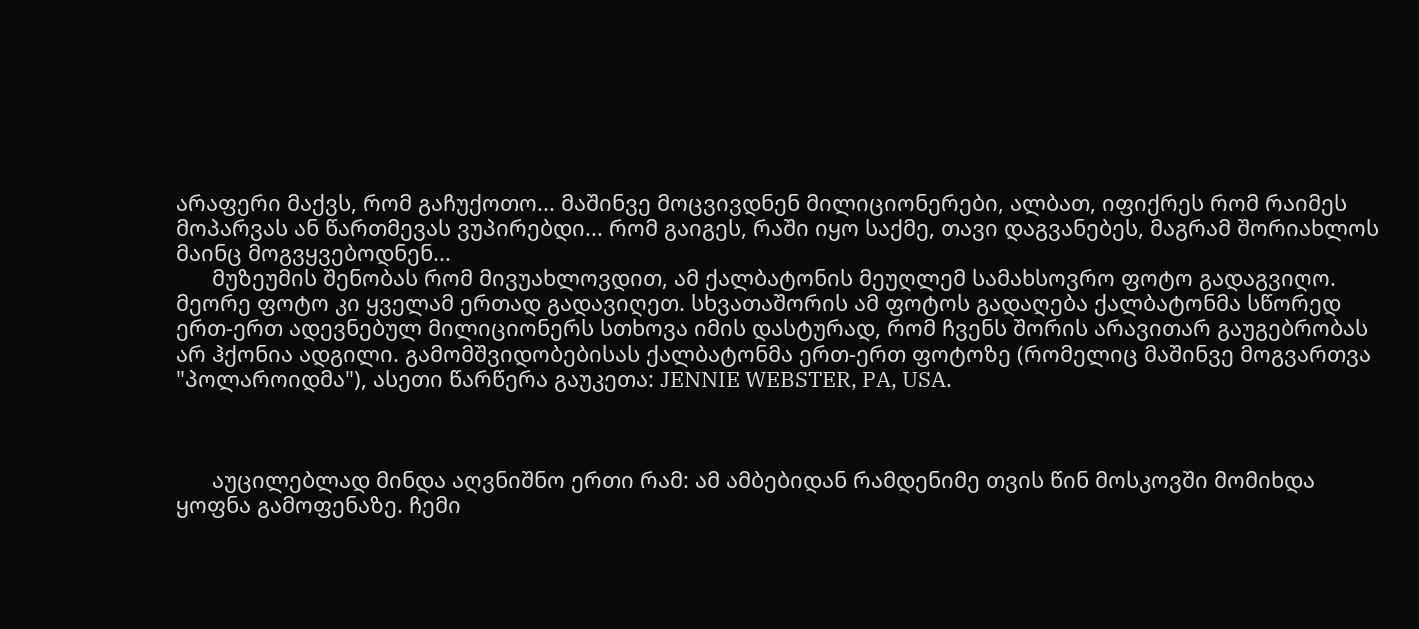არაფერი მაქვს, რომ გაჩუქოთო... მაშინვე მოცვივდნენ მილიციონერები, ალბათ, იფიქრეს რომ რაიმეს მოპარვას ან წართმევას ვუპირებდი... რომ გაიგეს, რაში იყო საქმე, თავი დაგვანებეს, მაგრამ შორიახლოს მაინც მოგვყვებოდნენ...
      მუზეუმის შენობას რომ მივუახლოვდით, ამ ქალბატონის მეუღლემ სამახსოვრო ფოტო გადაგვიღო. მეორე ფოტო კი ყველამ ერთად გადავიღეთ. სხვათაშორის ამ ფოტოს გადაღება ქალბატონმა სწორედ ერთ-ერთ ადევნებულ მილიციონერს სთხოვა იმის დასტურად, რომ ჩვენს შორის არავითარ გაუგებრობას არ ჰქონია ადგილი. გამომშვიდობებისას ქალბატონმა ერთ-ერთ ფოტოზე (რომელიც მაშინვე მოგვართვა "პოლაროიდმა"), ასეთი წარწერა გაუკეთა: JENNIE WEBSTER, PA, USA.



      აუცილებლად მინდა აღვნიშნო ერთი რამ: ამ ამბებიდან რამდენიმე თვის წინ მოსკოვში მომიხდა ყოფნა გამოფენაზე. ჩემი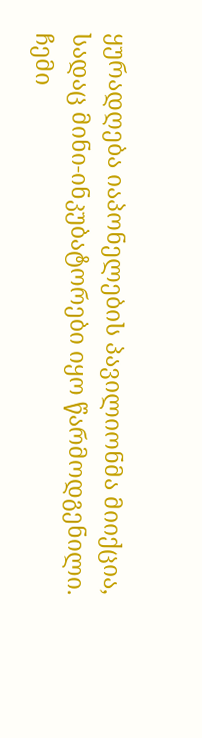ყურადღება იაპონელების პავილიონმა მიიქცია, სადაც მინი-ინკუბატორები იყო წარმოდგენილი. ჩემი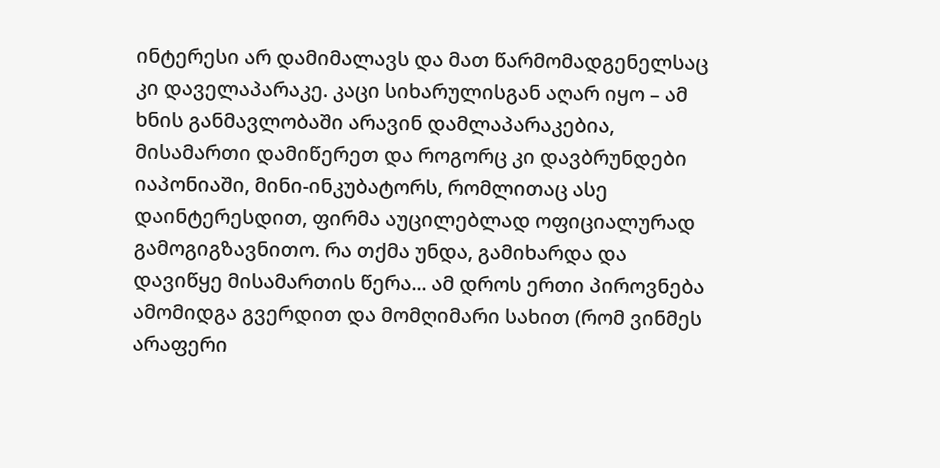ინტერესი არ დამიმალავს და მათ წარმომადგენელსაც კი დაველაპარაკე. კაცი სიხარულისგან აღარ იყო – ამ ხნის განმავლობაში არავინ დამლაპარაკებია, მისამართი დამიწერეთ და როგორც კი დავბრუნდები იაპონიაში, მინი-ინკუბატორს, რომლითაც ასე დაინტერესდით, ფირმა აუცილებლად ოფიციალურად გამოგიგზავნითო. რა თქმა უნდა, გამიხარდა და დავიწყე მისამართის წერა... ამ დროს ერთი პიროვნება ამომიდგა გვერდით და მომღიმარი სახით (რომ ვინმეს არაფერი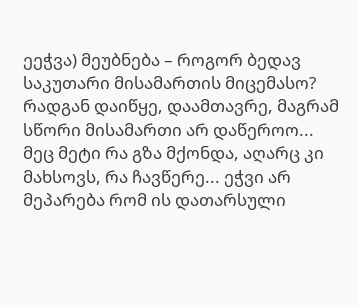ეეჭვა) მეუბნება – როგორ ბედავ საკუთარი მისამართის მიცემასო? რადგან დაიწყე, დაამთავრე, მაგრამ სწორი მისამართი არ დაწეროო... მეც მეტი რა გზა მქონდა, აღარც კი მახსოვს, რა ჩავწერე... ეჭვი არ მეპარება რომ ის დათარსული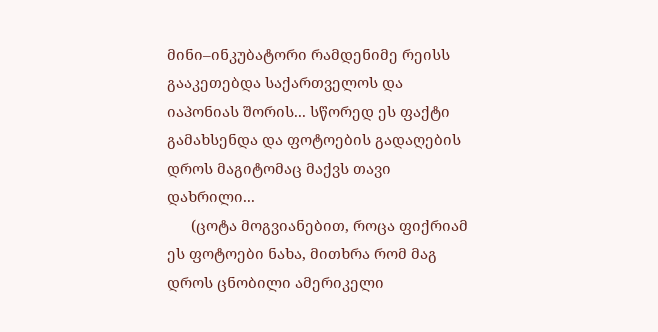მინი–ინკუბატორი რამდენიმე რეისს გააკეთებდა საქართველოს და იაპონიას შორის... სწორედ ეს ფაქტი გამახსენდა და ფოტოების გადაღების დროს მაგიტომაც მაქვს თავი დახრილი...
      (ცოტა მოგვიანებით, როცა ფიქრიამ ეს ფოტოები ნახა, მითხრა რომ მაგ დროს ცნობილი ამერიკელი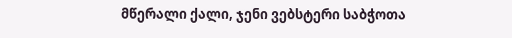მწერალი ქალი, ჯენი ვებსტერი საბჭოთა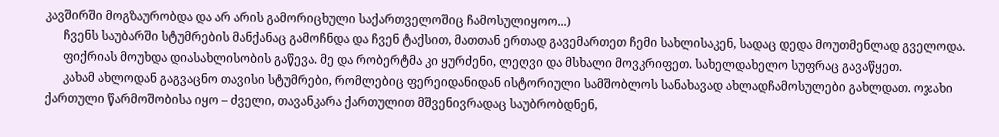კავშირში მოგზაურობდა და არ არის გამორიცხული საქართველოშიც ჩამოსულიყოო...)
      ჩვენს საუბარში სტუმრების მანქანაც გამოჩნდა და ჩვენ ტაქსით, მათთან ერთად გავემართეთ ჩემი სახლისაკენ, სადაც დედა მოუთმენლად გველოდა.
      ფიქრიას მოუხდა დიასახლისობის გაწევა. მე და რობერტმა კი ყურძენი, ლეღვი და მსხალი მოვკრიფეთ. სახელდახელო სუფრაც გავაწყეთ.
      კახამ ახლოდან გაგვაცნო თავისი სტუმრები, რომლებიც ფერეიდანიდან ისტორიული სამშობლოს სანახავად ახლადჩამოსულები გახლდათ. ოჯახი ქართული წარმოშობისა იყო – ძველი, თავანკარა ქართულით მშვენივრადაც საუბრობდნენ,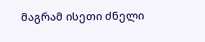მაგრამ ისეთი ძნელი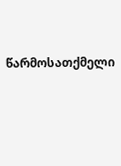წარმოსათქმელი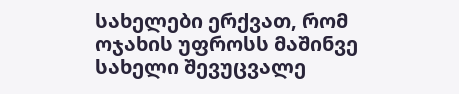სახელები ერქვათ, რომ ოჯახის უფროსს მაშინვე სახელი შევუცვალე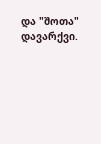და "შოთა" დავარქვი.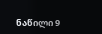ნაწილი 9